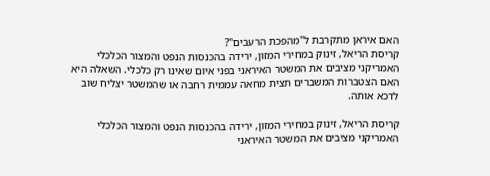האם איראן מתקרבת ל"מהפכת הרעבים"?
קריסת הריאל, זינוק במחירי המזון, ירידה בהכנסות הנפט והמצור הכלכלי האמריקני מציבים את המשטר האיראני בפני איום שאינו רק כלכלי. השאלה היא האם הצטברות המשברים תצית מחאה עממית רחבה או שהמשטר יצליח שוב לדכא אותה.

קריסת הריאל, זינוק במחירי המזון, ירידה בהכנסות הנפט והמצור הכלכלי האמריקני מציבים את המשטר האיראני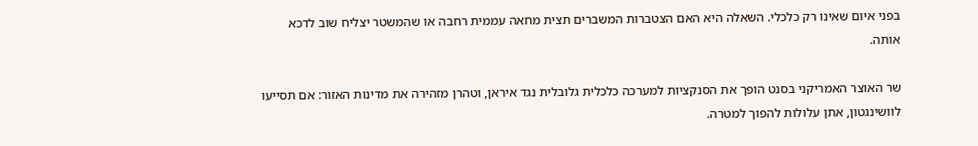בפני איום שאינו רק כלכלי. השאלה היא האם הצטברות המשברים תצית מחאה עממית רחבה או שהמשטר יצליח שוב לדכא אותה.

שר האוצר האמריקני בסנט הופך את הסנקציות למערכה כלכלית גלובלית נגד איראן, וטהרן מזהירה את מדינות האזור: אם תסייעו לוושינגטון, אתן עלולות להפוך למטרה.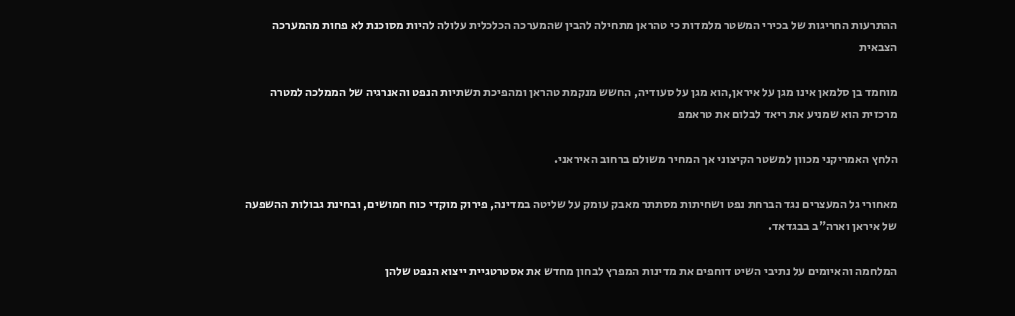ההתרעות החריגות של בכירי המשטר מלמדות כי טהראן מתחילה להבין שהמערכה הכלכלית עלולה להיות מסוכנת לא פחות מהמערכה הצבאית

מוחמד בן סלמאן אינו מגן על איראן,הוא מגן על סעודיה, החשש מנקמת טהראן ומהפיכת תשתיות הנפט והאנרגיה של הממלכה למטרה מרכזית הוא שמניע את ריאד לבלום את טראמפ

הלחץ האמריקני מכוון למשטר הקיצוני אך המחיר משולם ברחוב האיראני.

מאחורי גל המעצרים נגד הברחת נפט ושחיתות מסתתר מאבק עומק על שליטה במדינה, פירוק מוקדי כוח חמושים, ובחינת גבולות ההשפעה של איראן וארה"ב בבגדאד.

המלחמה והאיומים על נתיבי השיט דוחפים את מדינות המפרץ לבחון מחדש את אסטרטגיית ייצוא הנפט שלהן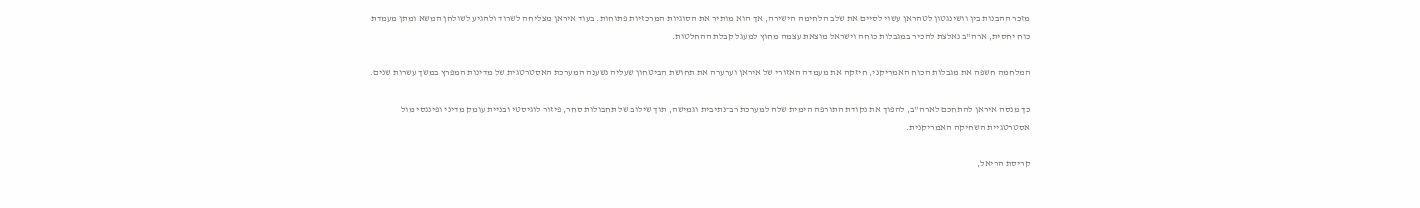מזכר ההבנות בין וושינגטון לטהראן עשוי לסיים את שלב הלחימה הישירה, אך הוא מותיר את הסוגיות המרכזיות פתוחות. בעוד איראן מצליחה לשרוד ולהגיע לשולחן המשא ומתן מעמדת כוח יחסית, ארה"ב נאלצת להכיר במגבלות כוחה וישראל מוצאת עצמה מחוץ למעגל קבלת ההחלטות.

המלחמה חשפה את מגבלות הכוח האמריקני, חיזקה את מעמדה האזורי של איראן וערערה את תחושת הביטחון שעליה נשענה המערכת האסטרטגית של מדינות המפרץ במשך עשרות שנים.

כך מנסה איראן להתחכם לארה"ב, להפוך את נקודת התורפה הימית שלה למערכת רב־נתיבית וגמישה, תוך שילוב של תחבולות סחר, פיזור לוגיסטי ובניית עומק מדיני ופיננסי מול אסטרטגיית השחיקה האמריקנית.

קריסת הריאל,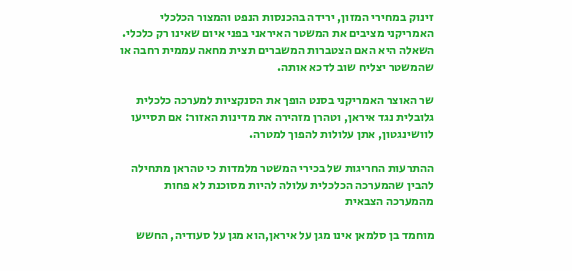זינוק במחירי המזון, ירידה בהכנסות הנפט והמצור הכלכלי האמריקני מציבים את המשטר האיראני בפני איום שאינו רק כלכלי. השאלה היא האם הצטברות המשברים תצית מחאה עממית רחבה או שהמשטר יצליח שוב לדכא אותה.

שר האוצר האמריקני בסנט הופך את הסנקציות למערכה כלכלית גלובלית נגד איראן, וטהרן מזהירה את מדינות האזור: אם תסייעו לוושינגטון, אתן עלולות להפוך למטרה.

ההתרעות החריגות של בכירי המשטר מלמדות כי טהראן מתחילה להבין שהמערכה הכלכלית עלולה להיות מסוכנת לא פחות מהמערכה הצבאית

מוחמד בן סלמאן אינו מגן על איראן,הוא מגן על סעודיה, החשש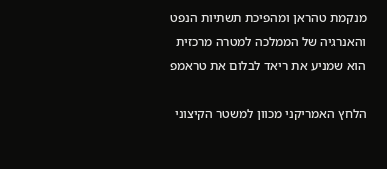מנקמת טהראן ומהפיכת תשתיות הנפט והאנרגיה של הממלכה למטרה מרכזית הוא שמניע את ריאד לבלום את טראמפ

הלחץ האמריקני מכוון למשטר הקיצוני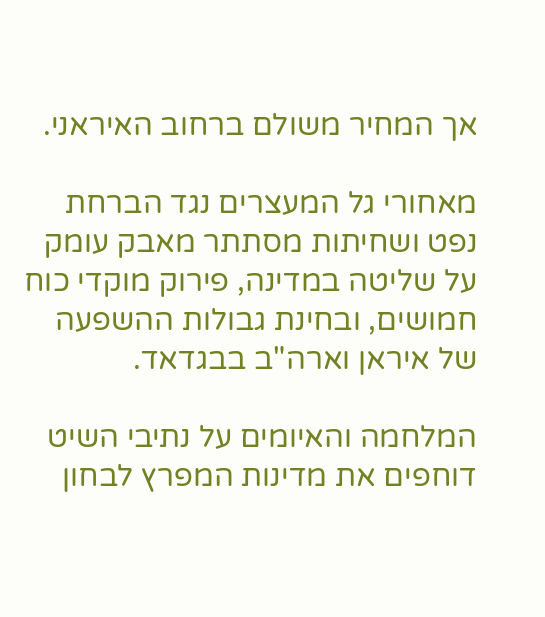אך המחיר משולם ברחוב האיראני.

מאחורי גל המעצרים נגד הברחת נפט ושחיתות מסתתר מאבק עומק על שליטה במדינה, פירוק מוקדי כוח חמושים, ובחינת גבולות ההשפעה של איראן וארה"ב בבגדאד.

המלחמה והאיומים על נתיבי השיט דוחפים את מדינות המפרץ לבחון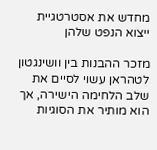מחדש את אסטרטגיית ייצוא הנפט שלהן

מזכר ההבנות בין וושינגטון לטהראן עשוי לסיים את שלב הלחימה הישירה, אך הוא מותיר את הסוגיות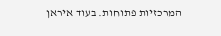המרכזיות פתוחות. בעוד איראן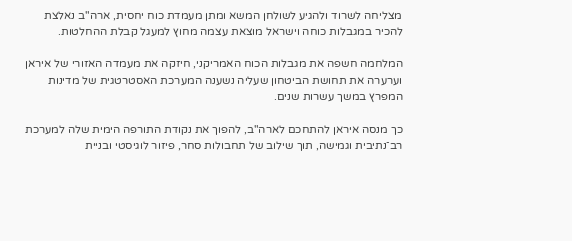מצליחה לשרוד ולהגיע לשולחן המשא ומתן מעמדת כוח יחסית, ארה"ב נאלצת להכיר במגבלות כוחה וישראל מוצאת עצמה מחוץ למעגל קבלת ההחלטות.

המלחמה חשפה את מגבלות הכוח האמריקני, חיזקה את מעמדה האזורי של איראן וערערה את תחושת הביטחון שעליה נשענה המערכת האסטרטגית של מדינות המפרץ במשך עשרות שנים.

כך מנסה איראן להתחכם לארה"ב, להפוך את נקודת התורפה הימית שלה למערכת רב־נתיבית וגמישה, תוך שילוב של תחבולות סחר, פיזור לוגיסטי ובניית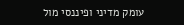עומק מדיני ופיננסי מול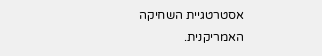אסטרטגיית השחיקה האמריקנית.